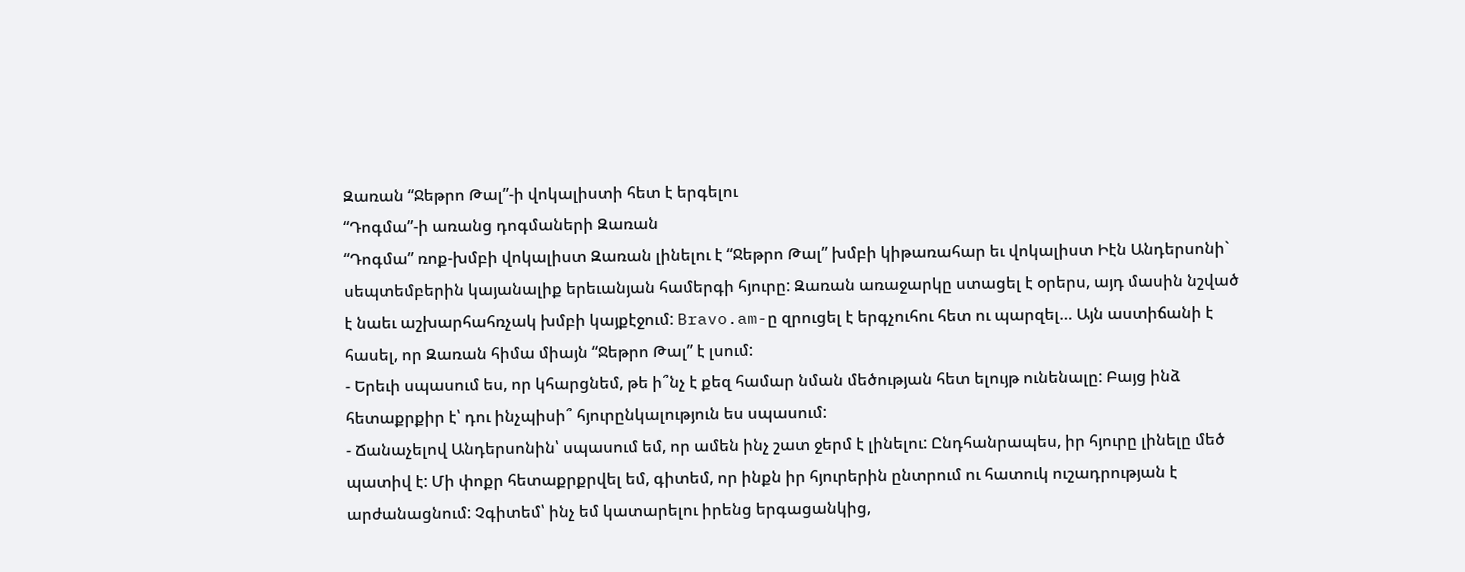Զառան “Ջեթրո Թալ”-ի վոկալիստի հետ է երգելու
“Դոգմա”-ի առանց դոգմաների Զառան
“Դոգմա” ռոք-խմբի վոկալիստ Զառան լինելու է “Ջեթրո Թալ” խմբի կիթառահար եւ վոկալիստ Իէն Անդերսոնի` սեպտեմբերին կայանալիք երեւանյան համերգի հյուրը: Զառան առաջարկը ստացել է օրերս, այդ մասին նշված է նաեւ աշխարհահռչակ խմբի կայքէջում: Bravo.am-ը զրուցել է երգչուհու հետ ու պարզել… Այն աստիճանի է հասել, որ Զառան հիմա միայն “Ջեթրո Թալ” է լսում:
- Երեւի սպասում ես, որ կհարցնեմ, թե ի՞նչ է քեզ համար նման մեծության հետ ելույթ ունենալը: Բայց ինձ հետաքրքիր է՝ դու ինչպիսի՞ հյուրընկալություն ես սպասում:
- Ճանաչելով Անդերսոնին՝ սպասում եմ, որ ամեն ինչ շատ ջերմ է լինելու: Ընդհանրապես, իր հյուրը լինելը մեծ պատիվ է: Մի փոքր հետաքրքրվել եմ, գիտեմ, որ ինքն իր հյուրերին ընտրում ու հատուկ ուշադրության է արժանացնում: Չգիտեմ՝ ինչ եմ կատարելու իրենց երգացանկից,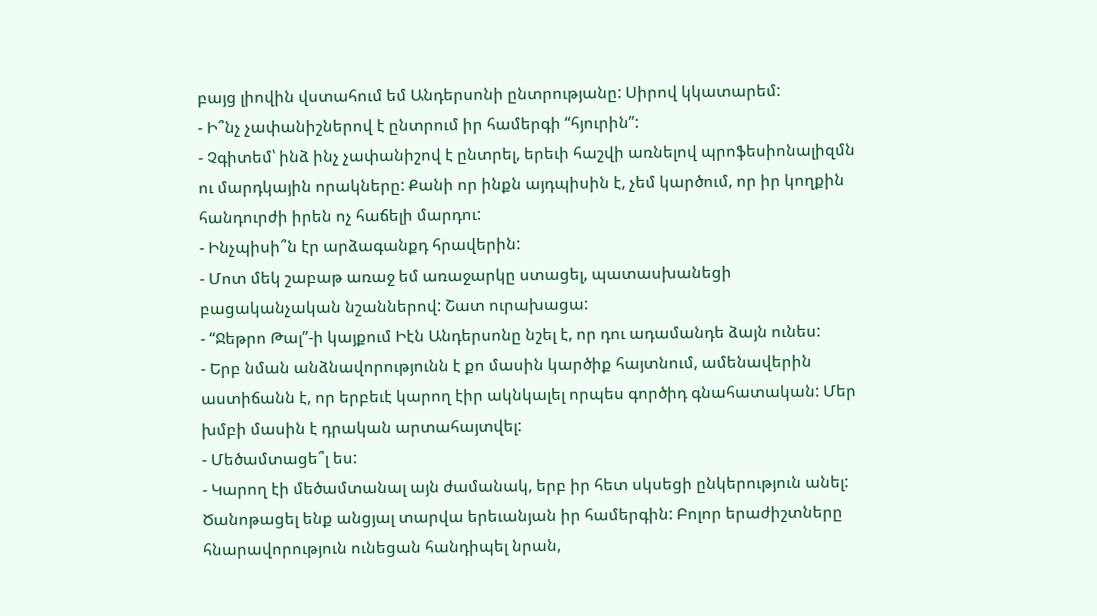բայց լիովին վստահում եմ Անդերսոնի ընտրությանը: Սիրով կկատարեմ:
- Ի՞նչ չափանիշներով է ընտրում իր համերգի “հյուրին”:
- Չգիտեմ՝ ինձ ինչ չափանիշով է ընտրել, երեւի հաշվի առնելով պրոֆեսիոնալիզմն ու մարդկային որակները: Քանի որ ինքն այդպիսին է, չեմ կարծում, որ իր կողքին հանդուրժի իրեն ոչ հաճելի մարդու:
- Ինչպիսի՞ն էր արձագանքդ հրավերին:
- Մոտ մեկ շաբաթ առաջ եմ առաջարկը ստացել, պատասխանեցի բացականչական նշաններով: Շատ ուրախացա:
- “Ջեթրո Թալ”-ի կայքում Իէն Անդերսոնը նշել է, որ դու ադամանդե ձայն ունես:
- Երբ նման անձնավորությունն է քո մասին կարծիք հայտնում, ամենավերին աստիճանն է, որ երբեւէ կարող էիր ակնկալել որպես գործիդ գնահատական: Մեր խմբի մասին է դրական արտահայտվել:
- Մեծամտացե՞լ ես:
- Կարող էի մեծամտանալ այն ժամանակ, երբ իր հետ սկսեցի ընկերություն անել: Ծանոթացել ենք անցյալ տարվա երեւանյան իր համերգին: Բոլոր երաժիշտները հնարավորություն ունեցան հանդիպել նրան,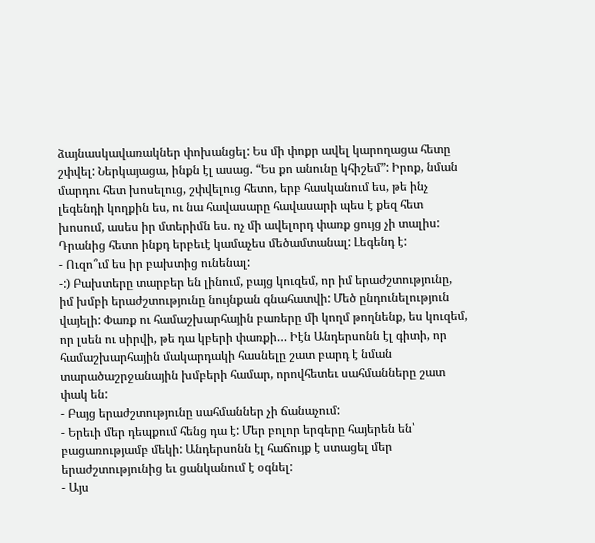ձայնասկավառակներ փոխանցել: Ես մի փոքր ավել կարողացա հետը շփվել: Ներկայացա, ինքն էլ ասաց. “Ես քո անունը կհիշեմ”: Իրոք, նման մարդու հետ խոսելուց, շփվելուց հետո, երբ հասկանում ես, թե ինչ լեգենդի կողքին ես, ու նա հավասարը հավասարի պես է քեզ հետ խոսում, ասես իր մտերիմն ես. ոչ մի ավելորդ փառք ցույց չի տալիս: Դրանից հետո ինքդ երբեւէ կամաչես մեծամտանալ: Լեգենդ է:
- Ուզո՞ւմ ես իր բախտից ունենալ:
-:) Բախտերը տարբեր են լինում, բայց կուզեմ, որ իմ երաժշտությունը, իմ խմբի երաժշտությունը նույնքան գնահատվի: Մեծ ընդունելություն վայելի: Փառք ու համաշխարհային բառերը մի կողմ թողնենք, ես կուզեմ, որ լսեն ու սիրվի, թե դա կբերի փառքի… Իէն Անդերսոնն էլ գիտի, որ համաշխարհային մակարդակի հասնելը շատ բարդ է նման տարածաշրջանային խմբերի համար, որովհետեւ սահմանները շատ փակ են:
- Բայց երաժշտությունը սահմաններ չի ճանաչում:
- Երեւի մեր դեպքում հենց դա է: Մեր բոլոր երգերը հայերեն են՝ բացառությամբ մեկի: Անդերսոնն էլ հաճույք է ստացել մեր երաժշտությունից եւ ցանկանում է օգնել:
- Այս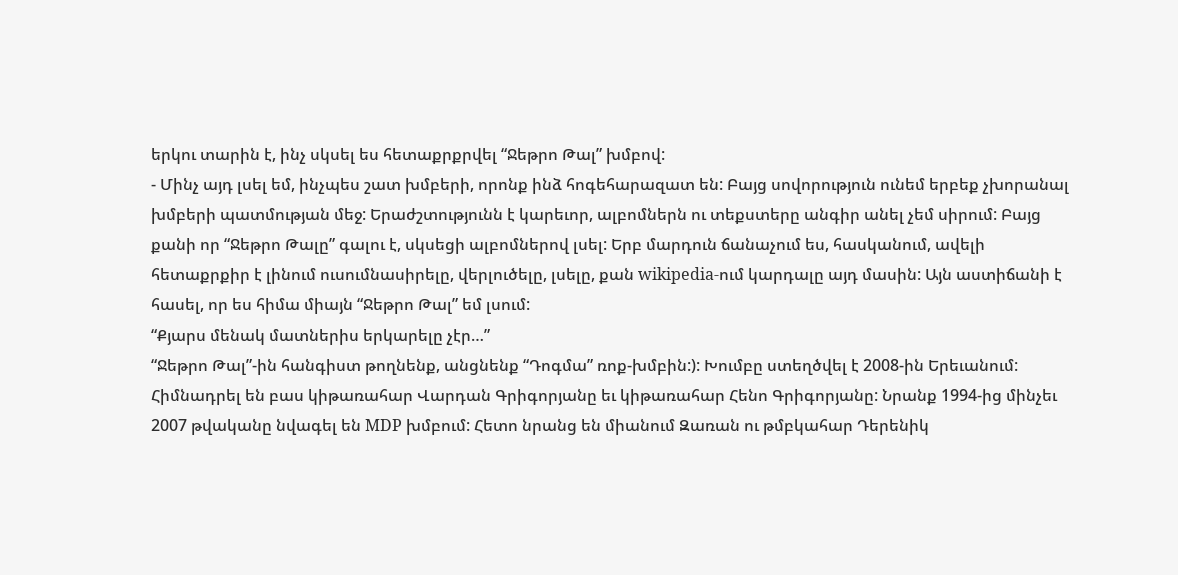երկու տարին է, ինչ սկսել ես հետաքրքրվել “Ջեթրո Թալ” խմբով:
- Մինչ այդ լսել եմ, ինչպես շատ խմբերի, որոնք ինձ հոգեհարազատ են: Բայց սովորություն ունեմ երբեք չխորանալ խմբերի պատմության մեջ: Երաժշտությունն է կարեւոր, ալբոմներն ու տեքստերը անգիր անել չեմ սիրում: Բայց քանի որ “Ջեթրո Թալը” գալու է, սկսեցի ալբոմներով լսել: Երբ մարդուն ճանաչում ես, հասկանում, ավելի հետաքրքիր է լինում ուսումնասիրելը, վերլուծելը, լսելը, քան wikipedia-ում կարդալը այդ մասին: Այն աստիճանի է հասել, որ ես հիմա միայն “Ջեթրո Թալ” եմ լսում:
“Քյարս մենակ մատներիս երկարելը չէր…”
“Ջեթրո Թալ”-ին հանգիստ թողնենք, անցնենք “Դոգմա” ռոք-խմբին:): Խումբը ստեղծվել է 2008-ին Երեւանում: Հիմնադրել են բաս կիթառահար Վարդան Գրիգորյանը եւ կիթառահար Հենո Գրիգորյանը: Նրանք 1994-ից մինչեւ 2007 թվականը նվագել են MDP խմբում: Հետո նրանց են միանում Զառան ու թմբկահար Դերենիկ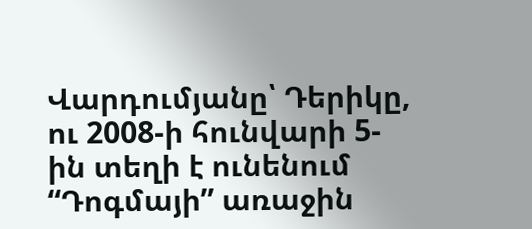Վարդումյանը՝ Դերիկը, ու 2008-ի հունվարի 5-ին տեղի է ունենում “Դոգմայի” առաջին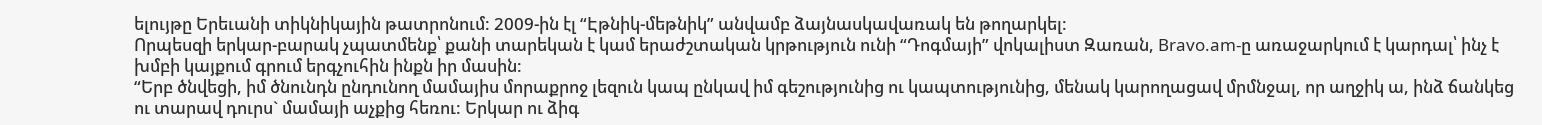ելույթը Երեւանի տիկնիկային թատրոնում: 2009-ին էլ “Էթնիկ-մեթնիկ” անվամբ ձայնասկավառակ են թողարկել:
Որպեսզի երկար-բարակ չպատմենք՝ քանի տարեկան է կամ երաժշտական կրթություն ունի “Դոգմայի” վոկալիստ Զառան, Bravo.am-ը առաջարկում է կարդալ՝ ինչ է խմբի կայքում գրում երգչուհին ինքն իր մասին:
“Երբ ծնվեցի, իմ ծնունդն ընդունող մամայիս մորաքրոջ լեզուն կապ ընկավ իմ գեշությունից ու կապտությունից, մենակ կարողացավ մրմնջալ, որ աղջիկ ա, ինձ ճանկեց ու տարավ դուրս` մամայի աչքից հեռու: Երկար ու ձիգ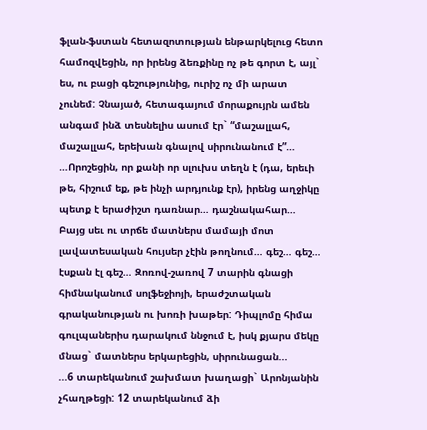ֆլան-ֆստան հետազոտության ենթարկելուց հետո համոզվեցին, որ իրենց ձեռքինը ոչ թե գորտ է, այլ` ես, ու բացի գեշությունից, ուրիշ ոչ մի արատ չունեմ: Չնայած, հետագայում մորաքույրն ամեն անգամ ինձ տեսնելիս ասում էր` “մաշալլահ, մաշալլահ, երեխան գնալով սիրունանում է”…
…Որոշեցին, որ քանի որ սլուխս տեղն է (դա, երեւի թե, հիշում եք, թե ինչի արդյունք էր), իրենց աղջիկը պետք է երաժիշտ դառնար… դաշնակահար… Բայց սեւ ու տրճե մատներս մամայի մոտ լավատեսական հույսեր չէին թողնում… գեշ… գեշ… էսքան էլ գեշ… Զոռով-շառով 7 տարին գնացի հիմնականում սոլֆեջիոյի, երաժշտական գրականության ու խոռի խաթեր: Դիպլոմը հիմա գուլպաներիս դարակում ննջում է, իսկ քյարս մեկը մնաց` մատներս երկարեցին, սիրունացան...
...6 տարեկանում շախմատ խաղացի` Արոնյանին չհաղթեցի: 12 տարեկանում ձի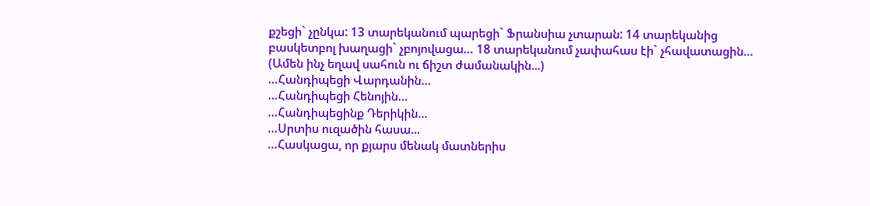քշեցի` չընկա: 13 տարեկանում պարեցի` Ֆրանսիա չտարան: 14 տարեկանից բասկետբոլ խաղացի` չբոյովացա… 18 տարեկանում չափահաս էի` չհավատացին…
(Ամեն ինչ եղավ սահուն ու ճիշտ ժամանակին...)
…Հանդիպեցի Վարդանին…
…Հանդիպեցի Հենոյին…
…Հանդիպեցինք Դերիկին…
…Սրտիս ուզածին հասա...
…Հասկացա, որ քյարս մենակ մատներիս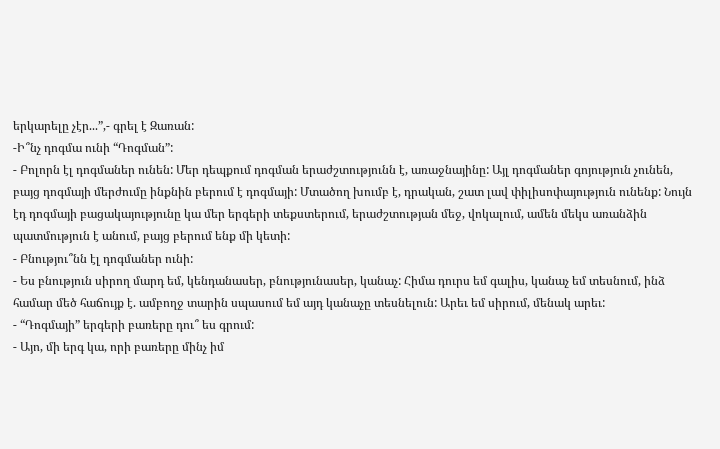երկարելը չէր...”,- գրել է Զառան:
-Ի՞նչ դոգմա ունի “Դոգման”:
- Բոլորն էլ դոգմաներ ունեն: Մեր դեպքում դոգման երաժշտությունն է, առաջնայինը: Այլ դոգմաներ գոյություն չունեն, բայց դոգմայի մերժումը ինքնին բերում է դոգմայի: Մտածող խումբ է, դրական, շատ լավ փիլիսոփայություն ունենք: Նույն էդ դոգմայի բացակայությունը կա մեր երգերի տեքստերում, երաժշտության մեջ, վոկալում, ամեն մեկս առանձին պատմություն է անում, բայց բերում ենք մի կետի:
- Բնությու՞նն էլ դոգմաներ ունի:
- Ես բնություն սիրող մարդ եմ, կենդանասեր, բնությունասեր, կանաչ: Հիմա դուրս եմ գալիս, կանաչ եմ տեսնում, ինձ համար մեծ հաճույք է. ամբողջ տարին սպասում եմ այդ կանաչը տեսնելուն: Արեւ եմ սիրում, մենակ արեւ:
- “Դոգմայի” երգերի բառերը դու՞ ես գրում:
- Այո, մի երգ կա, որի բառերը մինչ իմ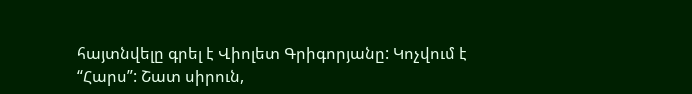հայտնվելը գրել է Վիոլետ Գրիգորյանը: Կոչվում է “Հարս”: Շատ սիրուն,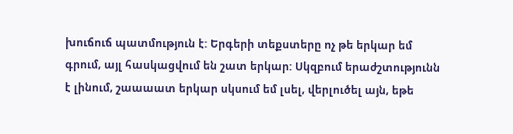խուճուճ պատմություն է: Երգերի տեքստերը ոչ թե երկար եմ գրում, այլ հասկացվում են շատ երկար: Սկզբում երաժշտությունն է լինում, շաաաատ երկար սկսում եմ լսել, վերլուծել այն, եթե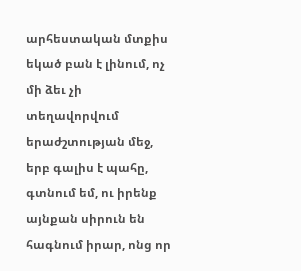արհեստական մտքիս եկած բան է լինում, ոչ մի ձեւ չի տեղավորվում երաժշտության մեջ, երբ գալիս է պահը, գտնում եմ, ու իրենք այնքան սիրուն են հագնում իրար, ոնց որ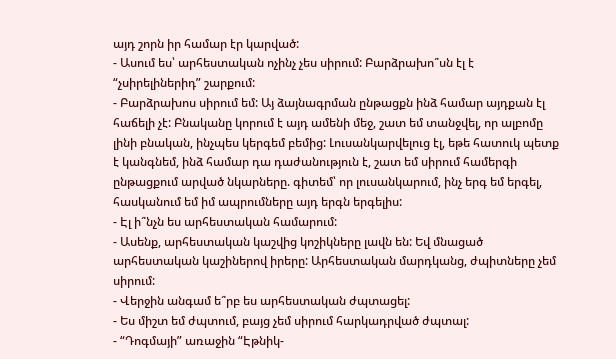այդ շորն իր համար էր կարված:
- Ասում ես՝ արհեստական ոչինչ չես սիրում: Բարձրախո՞սն էլ է “չսիրելիներիդ” շարքում:
- Բարձրախոս սիրում եմ: Այ ձայնագրման ընթացքն ինձ համար այդքան էլ հաճելի չէ: Բնականը կորում է այդ ամենի մեջ, շատ եմ տանջվել, որ ալբոմը լինի բնական, ինչպես կերգեմ բեմից: Լուսանկարվելուց էլ, եթե հատուկ պետք է կանգնեմ, ինձ համար դա դաժանություն է, շատ եմ սիրում համերգի ընթացքում արված նկարները. գիտեմ՝ որ լուսանկարում, ինչ երգ եմ երգել, հասկանում եմ իմ ապրումները այդ երգն երգելիս:
- Էլ ի՞նչն ես արհեստական համարում:
- Ասենք, արհեստական կաշվից կոշիկները լավն են: Եվ մնացած արհեստական կաշիներով իրերը: Արհեստական մարդկանց, ժպիտները չեմ սիրում:
- Վերջին անգամ ե՞րբ ես արհեստական ժպտացել:
- Ես միշտ եմ ժպտում, բայց չեմ սիրում հարկադրված ժպտալ:
- “Դոգմայի” առաջին “Էթնիկ-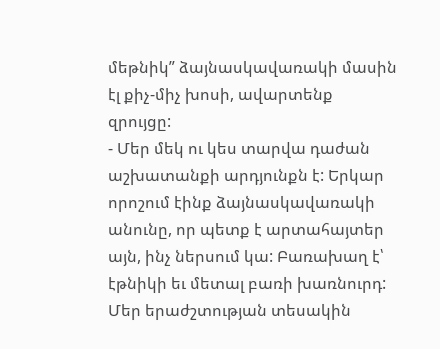մեթնիկ” ձայնասկավառակի մասին էլ քիչ-միչ խոսի, ավարտենք զրույցը:
- Մեր մեկ ու կես տարվա դաժան աշխատանքի արդյունքն է: Երկար որոշում էինք ձայնասկավառակի անունը, որ պետք է արտահայտեր այն, ինչ ներսում կա: Բառախաղ է՝ էթնիկի եւ մետալ բառի խառնուրդ: Մեր երաժշտության տեսակին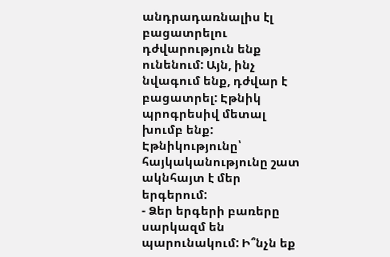անդրադառնալիս էլ բացատրելու դժվարություն ենք ունենում: Այն, ինչ նվագում ենք, դժվար է բացատրել: Էթնիկ պրոգրեսիվ մետալ խումբ ենք: Էթնիկությունը՝ հայկականությունը շատ ակնհայտ է մեր երգերում:
- Ձեր երգերի բառերը սարկազմ են պարունակում: Ի՞նչն եք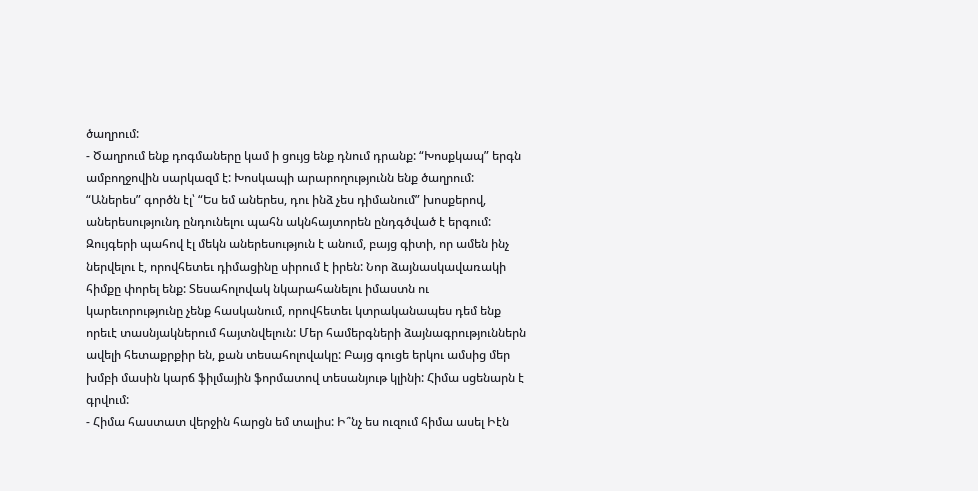ծաղրում:
- Ծաղրում ենք դոգմաները կամ ի ցույց ենք դնում դրանք: “Խոսքկապ” երգն ամբողջովին սարկազմ է: Խոսկապի արարողությունն ենք ծաղրում: “Աներես” գործն էլ՝ “Ես եմ աներես, դու ինձ չես դիմանում” խոսքերով, աներեսությունդ ընդունելու պահն ակնհայտորեն ընդգծված է երգում: Զույգերի պահով էլ մեկն աներեսություն է անում, բայց գիտի, որ ամեն ինչ ներվելու է, որովհետեւ դիմացինը սիրում է իրեն: Նոր ձայնասկավառակի հիմքը փորել ենք: Տեսահոլովակ նկարահանելու իմաստն ու կարեւորությունը չենք հասկանում, որովհետեւ կտրականապես դեմ ենք որեւէ տասնյակներում հայտնվելուն: Մեր համերգների ձայնագրություններն ավելի հետաքրքիր են, քան տեսահոլովակը: Բայց գուցե երկու ամսից մեր խմբի մասին կարճ ֆիլմային ֆորմատով տեսանյութ կլինի: Հիմա սցենարն է գրվում:
- Հիմա հաստատ վերջին հարցն եմ տալիս: Ի՞նչ ես ուզում հիմա ասել Իէն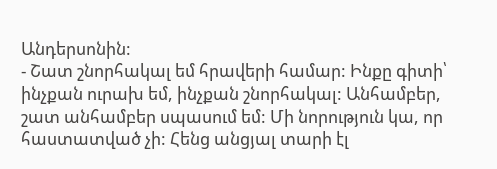Անդերսոնին:
- Շատ շնորհակալ եմ հրավերի համար: Ինքը գիտի՝ ինչքան ուրախ եմ, ինչքան շնորհակալ: Անհամբեր, շատ անհամբեր սպասում եմ: Մի նորություն կա, որ հաստատված չի: Հենց անցյալ տարի էլ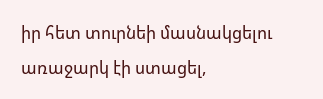իր հետ տուրնեի մասնակցելու առաջարկ էի ստացել,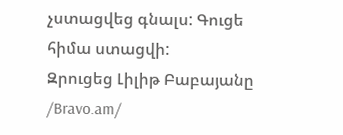չստացվեց գնալս: Գուցե հիմա ստացվի:
Զրուցեց Լիլիթ Բաբայանը /Bravo.am/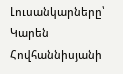Լուսանկարները՝ Կարեն Հովհաննիսյանի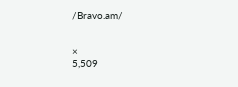/Bravo.am/


×
5,509